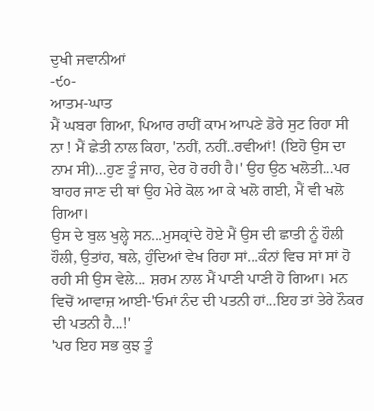ਦੁਖੀ ਜਵਾਨੀਆਂ
-੯੦-
ਆਤਮ-ਘਾਤ
ਮੈਂ ਘਬਰਾ ਗਿਆ, ਪਿਆਰ ਰਾਹੀਂ ਕਾਮ ਆਪਣੇ ਡੋਰੇ ਸੁਟ ਰਿਹਾ ਸੀ ਨਾ ! ਮੈਂ ਛੇਤੀ ਨਾਲ ਕਿਹਾ, 'ਨਹੀਂ, ਨਹੀਂ..ਰਵੀਆਂ! (ਇਹੋ ਉਸ ਦਾ ਨਾਮ ਸੀ)...ਹੁਣ ਤੂੰ ਜਾਹ, ਦੇਰ ਹੋ ਰਹੀ ਹੈ।' ਉਹ ਉਠ ਖਲੋਤੀ...ਪਰ ਬਾਹਰ ਜਾਣ ਦੀ ਥਾਂ ਉਹ ਮੇਰੇ ਕੋਲ ਆ ਕੇ ਖਲੋ ਗਈ, ਮੈਂ ਵੀ ਖਲੋ ਗਿਆ।
ਉਸ ਦੇ ਬੁਲ ਖੁਲ੍ਹੇ ਸਨ...ਮੁਸਕ੍ਰਾਂਦੇ ਹੋਏ ਮੈਂ ਉਸ ਦੀ ਛਾਤੀ ਨੂੰ ਹੌਲੀ ਹੌਲੀ, ਉਤਾਂਹ, ਥਲੇ, ਹੁੰਦਿਆਂ ਵੇਖ ਰਿਹਾ ਸਾਂ...ਕੰਨਾਂ ਵਿਚ ਸਾਂ ਸਾਂ ਹੋ ਰਹੀ ਸੀ ਉਸ ਵੇਲੇ... ਸ਼ਰਮ ਨਾਲ ਮੈਂ ਪਾਣੀ ਪਾਣੀ ਹੋ ਗਿਆ। ਮਨ ਵਿਚੋਂ ਆਵਾਜ਼ ਆਈ-'ਓਮਾਂ ਨੰਦ ਦੀ ਪਤਨੀ ਹਾਂ...ਇਹ ਤਾਂ ਤੇਰੇ ਨੌਕਰ ਦੀ ਪਤਨੀ ਹੈ...!'
'ਪਰ ਇਹ ਸਭ ਕੁਝ ਤੂੰ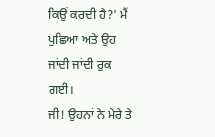ਕਿਉਂ ਕਰਦੀ ਹੈ?' ਮੈਂ ਪੁਛਿਆ ਅਤੇ ਉਹ ਜਾਂਦੀ ਜਾਂਦੀ ਰੁਕ ਗਈ।
ਜੀ! ਉਹਨਾਂ ਨੇ ਮੇਰੇ ਤੇ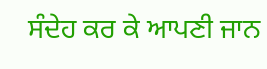ਸੰਦੇਹ ਕਰ ਕੇ ਆਪਣੀ ਜਾਨ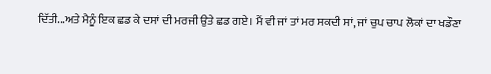ਦਿੱਤੀ...ਅਤੇ ਮੈਨੂੰ ਇਕ ਛਡ ਕੇ ਦਸਾਂ ਦੀ ਮਰਜੀ ਉਤੇ ਛਡ ਗਏ। ਮੈਂ ਵੀ ਜਾਂ ਤਾਂ ਮਰ ਸਕਦੀ ਸਾਂ, ਜਾਂ ਚੁਪ ਚਾਪ ਲੋਕਾਂ ਦਾ ਖਡੌਣਾ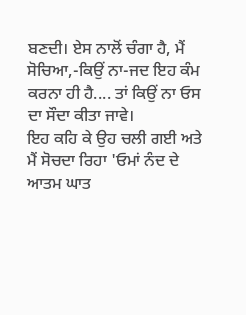ਬਣਦੀ। ਏਸ ਨਾਲੋਂ ਚੰਗਾ ਹੈ, ਮੈਂ ਸੋਚਿਆ,-ਕਿਉਂ ਨਾ-ਜਦ ਇਹ ਕੰਮ ਕਰਨਾ ਹੀ ਹੈ.... ਤਾਂ ਕਿਉਂ ਨਾ ਓਸ ਦਾ ਸੌਦਾ ਕੀਤਾ ਜਾਵੇ।
ਇਹ ਕਹਿ ਕੇ ਉਹ ਚਲੀ ਗਈ ਅਤੇ ਮੈਂ ਸੋਚਦਾ ਰਿਹਾ 'ਓਮਾਂ ਨੰਦ ਦੇ ਆਤਮ ਘਾਤ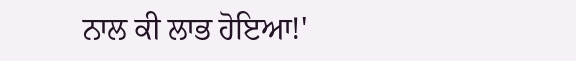ਨਾਲ ਕੀ ਲਾਭ ਹੋਇਆ!'